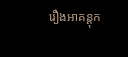រឿងអាគន្តុក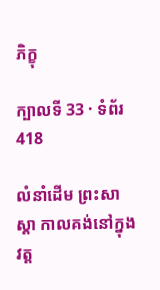ភិក្ខុ

ក្បាលទី 33 · ទំព័រ 418

លំនាំដើម ព្រះសាស្តា កាលគង់នៅក្នុងវត្ត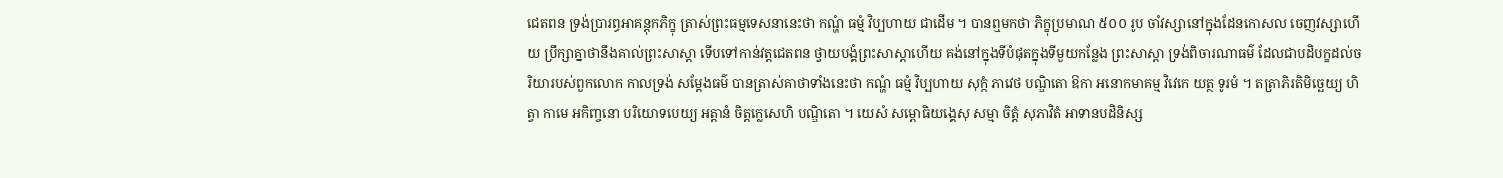ជេតពន ទ្រង់ប្រារព្ធអាគន្តុកភិក្ខុ ត្រាស់ព្រះធម្មទេសនានេះថា កណ្ហំ ធម្មំ វិប្បហាយ ជាដើម ។ បានឮមកថា ភិក្ខុប្រមាណ ៥០០ រូប ចាំវស្សានៅក្នុងដែនកោសល ចេញវស្សាហើយ ប្រឹក្សាគ្នាថានឹងគាល់ព្រះសាស្តា ទើបទៅកាន់វត្តជេតពន ថ្វាយបង្គំព្រះសាស្តាហើយ គង់នៅក្នុងទីបំផុតក្នុងទីមួយកន្លែង ព្រះសាស្តា ទ្រង់ពិចារណាធម៌ ដែលជាបដិបក្ខដល់ចរិយារបស់ពួកលោក កាលទ្រង់ សម្តែងធម៌ បានត្រាស់គាថាទាំងនេះថា កណ្ហំ ធម្មំ វិប្បហាយ សុក្កំ ភាវេថ បណ្ឌិតោ ឱកា អនោកមាគម្ម វិវេកេ យត្ថ ទូរមំ ។ តត្រាភិរតិមិច្ឆេយ្យ ហិត្វា កាមេ អកិញ្ចនោ បរិយោទបេយ្យ អត្តានំ ចិត្តក្លេសេហិ បណ្ឌិតោ ។ យេសំ សម្ពោធិយង្គេសុ សម្មា ចិត្តំ សុភាវិតំ អាទានបដិនិស្ស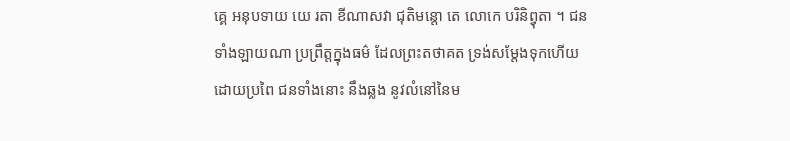គ្គេ អនុបទាយ យេ រតា ខីណាសវា ជុតិមន្តោ តេ លោកេ បរិនិព្វុតា ។ ជនទាំងឡាយណា ប្រព្រឹត្តក្នុងធម៌ ដែលព្រះតថាគត ទ្រង់សម្តែងទុកហើយដោយប្រពៃ ជនទាំងនោះ នឹងឆ្លង នូវលំនៅនៃម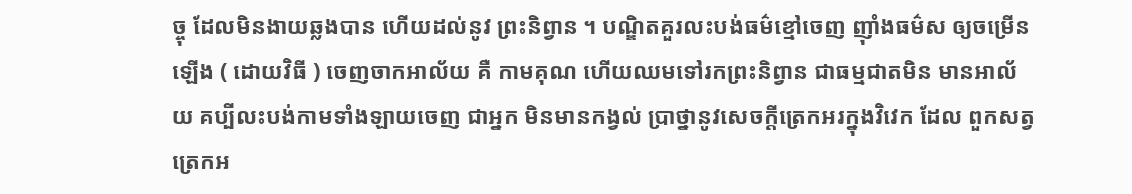ច្ចុ ដែលមិនងាយឆ្លងបាន ហើយដល់នូវ ព្រះនិព្វាន ។ បណ្ឌិតគួរលះបង់ធម៌ខ្មៅចេញ ញ៉ាំងធម៌ស ឲ្យចម្រើនឡើង ( ដោយវិធី ) ចេញចាកអាល័យ គឺ កាមគុណ ហើយឈមទៅរកព្រះនិព្វាន ជាធម្មជាតមិន មានអាល័យ គប្បីលះបង់កាមទាំងឡាយចេញ ជាអ្នក មិនមានកង្វល់ ប្រាថ្នានូវសេចក្តីត្រេកអរក្នុងវិវេក ដែល ពួកសត្វត្រេកអ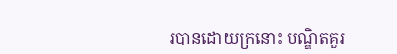របានដោយក្រនោះ បណ្ឌិតគួរ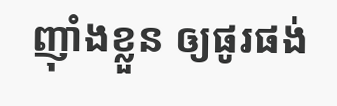ញ៉ាំងខ្លួន ឲ្យផូរផង់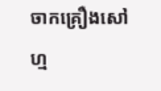ចាកគ្រឿងសៅហ្ម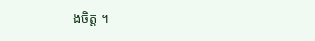ងចិត្ត ។